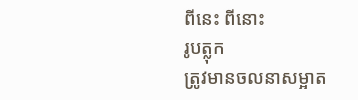ពីនេះ ពីនោះ
រូបត្លុក
ត្រូវមានចលនាសម្អាត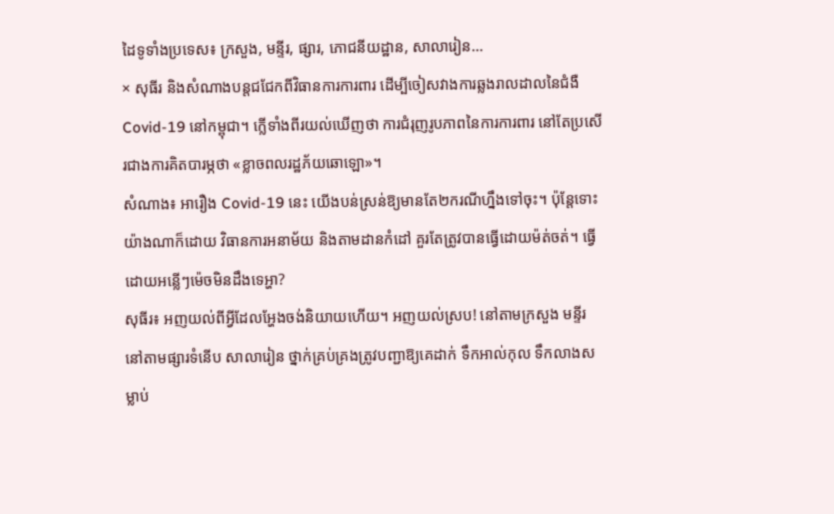ដៃទូទាំងប្រទេស៖ ក្រសួង, មន្ទីរ, ផ្សារ, ភោជនីយដ្ឋាន, សាលារៀន…
× សុធីរ និងសំណាងបន្តជជែកពីវិធានការការពារ ដើម្បីចៀសវាងការឆ្លងរាលដាលនៃជំងឺ Covid-19 នៅកម្ពុជា។ ក្លើទាំងពីរយល់ឃើញថា ការជំរុញរូបភាពនៃការការពារ នៅតែប្រសើរជាងការគិតបារម្ភថា «ខ្លាចពលរដ្ឋភ័យឆោឡោ»។
សំណាង៖ អារឿង Covid-19 នេះ យើងបន់ស្រន់ឱ្យមានតែ២ករណីហ្នឹងទៅចុះ។ ប៉ុន្តែទោះយ៉ាងណាក៏ដោយ វិធានការអនាម័យ និងតាមដានកំដៅ គួរតែត្រូវបានធ្វើដោយម៉ត់ចត់។ ធ្វើដោយអន្លើៗម៉េចមិនដឹងទេអ្ហា?
សុធីរ៖ អញយល់ពីអ្វីដែលអ្ហែងចង់និយាយហើយ។ អញយល់ស្រប! នៅតាមក្រសួង មន្ទីរ នៅតាមផ្សារទំនើប សាលារៀន ថ្នាក់គ្រប់គ្រងត្រូវបញ្ជាឱ្យគេដាក់ ទឹកអាល់កុល ទឹកលាងសម្លាប់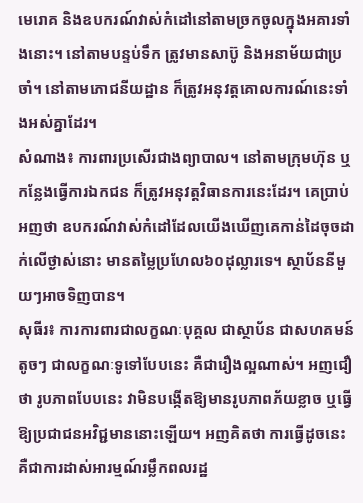មេរោគ និងឧបករណ៍វាស់កំដៅនៅតាមច្រកចូលក្នុងអគារទាំងនោះ។ នៅតាមបន្ទប់ទឹក ត្រូវមានសាប៊ូ និងអនាម័យជាប្រចាំ។ នៅតាមភោជនីយដ្ឋាន ក៏ត្រូវអនុវត្តគោលការណ៍នេះទាំងអស់គ្នាដែរ។
សំណាង៖ ការពារប្រសើរជាងព្យាបាល។ នៅតាមក្រុមហ៊ុន ឬកន្លែងធ្វើការឯកជន ក៏ត្រូវអនុវត្តវិធានការនេះដែរ។ គេប្រាប់អញថា ឧបករណ៍វាស់កំដៅដែលយើងឃើញគេកាន់ដៃចុចដាក់លើថ្ងាស់នោះ មានតម្លៃប្រហែល៦០ដុល្លារទេ។ ស្ថាប័ននីមួយៗអាចទិញបាន។
សុធីរ៖ ការការពារជាលក្ខណៈបុគ្គល ជាស្ថាប័ន ជាសហគមន៍តូចៗ ជាលក្ខណៈទូទៅបែបនេះ គឺជារឿងល្អណាស់។ អញជឿថា រូបភាពបែបនេះ វាមិនបង្កើតឱ្យមានរូបភាពភ័យខ្លាច ឬធ្វើឱ្យប្រជាជនអវិជ្ជមាននោះឡើយ។ អញគិតថា ការធ្វើដូចនេះ គឺជាការដាស់អារម្មណ៍រម្លឹកពលរដ្ឋ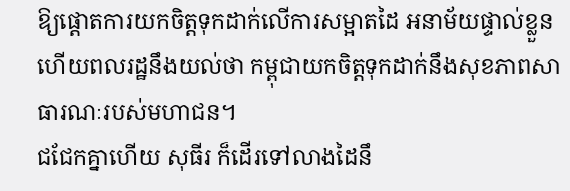ឱ្យផ្តោតការយកចិត្តទុកដាក់លើការសម្អាតដៃ អនាម័យផ្ទាល់ខ្លួន ហើយពលរដ្ឋនឹងយល់ថា កម្ពុជាយកចិត្តទុកដាក់នឹងសុខភាពសាធារណៈរបស់មហាជន។
ជជែកគ្នាហើយ សុធីរ ក៏ដើរទៅលាងដៃនឹ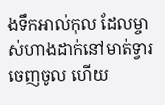ងទឹកអាល់កុល ដែលម្ចាស់ហាងដាក់នៅមាត់ទ្វារចេញចូល ហើយ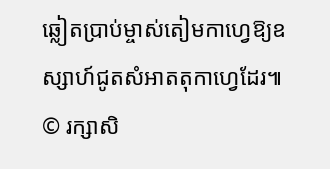ឆ្លៀតប្រាប់ម្ចាស់តៀមកាហ្វេឱ្យឧស្សាហ៍ជូតសំអាតតុកាហ្វេដែរ៕
© រក្សាសិ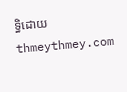ទ្ធិដោយ thmeythmey.com